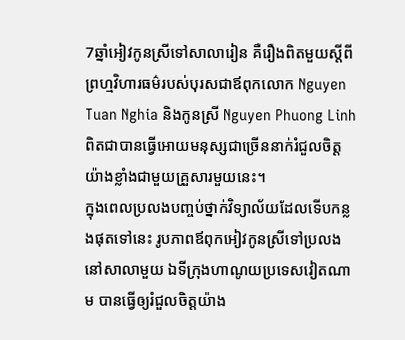7ឆ្នាំអៀវកូនស្រីទៅសាលារៀន គឺរឿងពិតមួយស្តីពីព្រហ្មវិហារធម៌របស់បុរសជាឪពុកលោក Nguyen Tuan Nghia និងកូនស្រី Nguyen Phuong Linh ពិតជាបានធ្វើអោយមនុស្សជាច្រើននាក់រំជួលចិត្តយ៉ាងខ្លាំងជាមួយគ្រួសារមួយនេះ។
ក្នុងពេលប្រលងបញ្ចប់ថ្នាក់វិទ្យាល័យដែលទើបកន្លងផុតទៅនេះ រូបភាពឪពុកអៀវកូនស្រីទៅប្រលងនៅសាលាមួយ ឯទីក្រុងហាណូយប្រទេសវៀតណាម បានធ្វើឲ្យរំជួលចិត្តយ៉ាង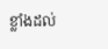ខ្លាំងដល់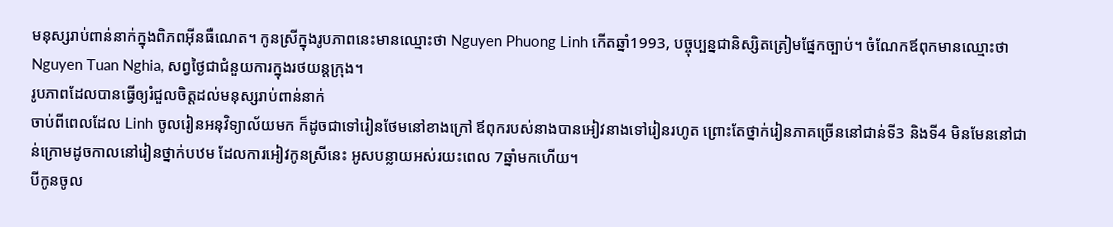មនុស្សរាប់ពាន់នាក់ក្នុងពិភពអ៊ីនធឺណេត។ កូនស្រីក្នុងរូបភាពនេះមានឈ្មោះថា Nguyen Phuong Linh កើតឆ្នាំ1993, បច្ចុប្បន្នជានិស្សិតត្រៀមផ្នែកច្បាប់។ ចំណែកឪពុកមានឈ្មោះថា Nguyen Tuan Nghia, សព្វថ្ងៃជាជំនួយការក្នុងរថយន្តក្រុង។
រូបភាពដែលបានធ្វើឲ្យរំជួលចិត្តដល់មនុស្សរាប់ពាន់នាក់
ចាប់ពីពេលដែល Linh ចូលរៀនអនុវិទ្យាល័យមក ក៏ដូចជាទៅរៀនថែមនៅខាងក្រៅ ឪពុករបស់នាងបានអៀវនាងទៅរៀនរហូត ព្រោះតែថ្នាក់រៀនភាគច្រើននៅជាន់ទី3 និងទី4 មិនមែននៅជាន់ក្រោមដូចកាលនៅរៀនថ្នាក់បឋម ដែលការអៀវកូនស្រីនេះ អូសបន្លាយអស់រយះពេល 7ឆ្នាំមកហើយ។
បីកូនចូល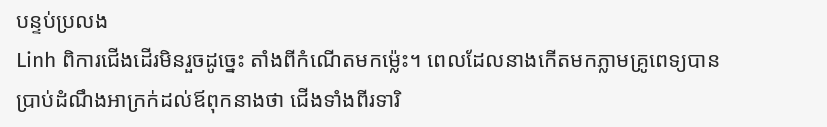បន្ទប់ប្រលង
Linh ពិការជើងដើរមិនរួចដូច្នេះ តាំងពីកំណើតមកម៉្លេះ។ ពេលដែលនាងកើតមកភ្លាមគ្រូពេទ្យបានប្រាប់ដំណឹងអាក្រក់ដល់ឪពុកនាងថា ជើងទាំងពីរទារិ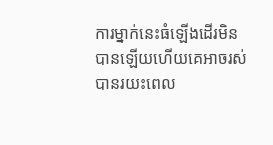ការម្នាក់នេះធំឡើងដើរមិនបានឡើយហើយគេអាចរស់បានរយះពេល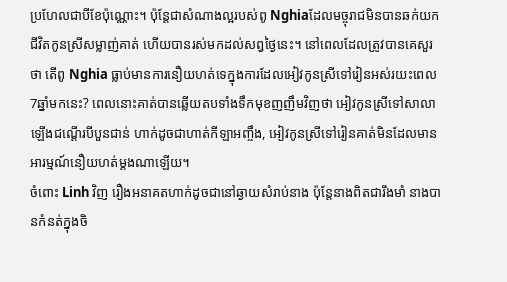ប្រហែលជាបីខែប៉ុណ្ណោះ។ ប៉ុន្តែជាសំណាងល្អរបស់ពូ Nghiaដែលមច្ចុរាជមិនបានឆក់យកជីវិតកូនស្រីសម្លាញ់គាត់ ហើយបានរស់មកដល់សព្វថ្ងៃនេះ។ នៅពេលដែលត្រូវបានគេសួរថា តើពូ Nghia ធ្លាប់មានការនឿយហត់ទេក្នុងការដែលអៀវកូនស្រីទៅរៀនអស់រយះពេល 7ឆ្នាំមកនេះ? ពេលនោះគាត់បានឆ្លើយតបទាំងទឹកមុខញញឹមវិញថា អៀវកូនស្រីទៅសាលា ឡើងជណ្តើរបីបួនជាន់ ហាក់ដូចជាហាត់កីឡាអញ្ចឹង, អៀវកូនស្រីទៅរៀនគាត់មិនដែលមានអារម្មណ៍នឿយហត់ម្តងណាឡើយ។
ចំពោះ Linh វិញ រឿងអនាគតហាក់ដូចជានៅឆ្ងាយសំរាប់នាង ប៉ុន្តែនាងពិតជារឹងមាំ នាងបានកំនត់ក្នុងចិ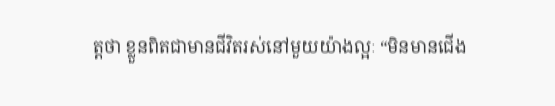ត្តថា ខ្លួនពិតជាមានជីវិតរស់នៅមួយយ៉ាងល្អៈ “មិនមានជើង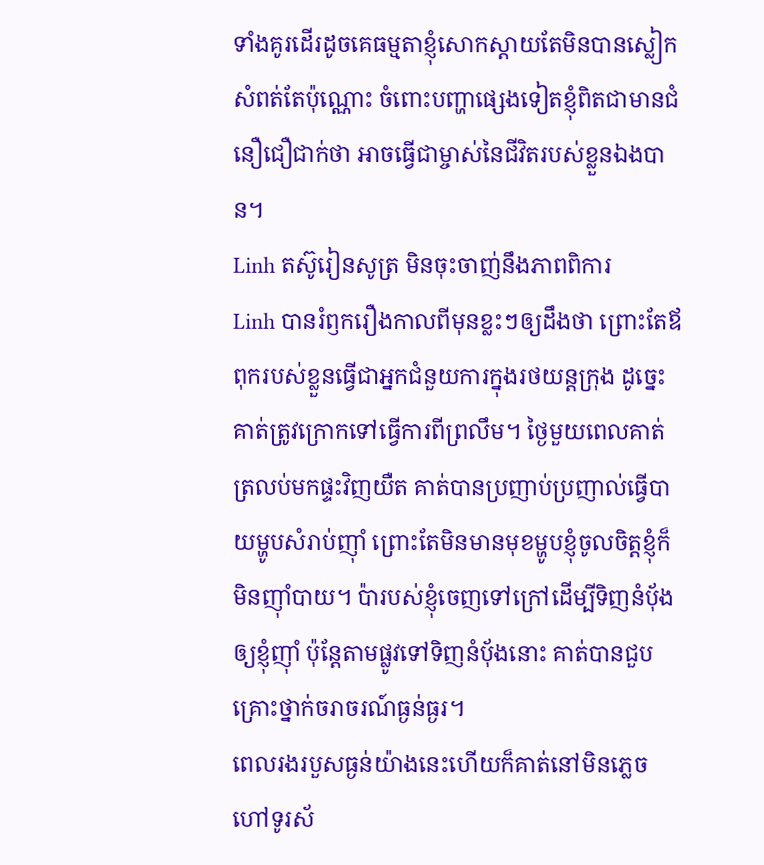ទាំងគូរដើរដូចគេធម្មតាខ្ញុំសោកស្តាយតែមិនបានស្លៀកសំពត់តែប៉ុណ្ណោះ ចំពោះបញ្ហាផ្សេងទៀតខ្ញុំពិតជាមានជំនឿជឿជាក់ថា អាចធ្វើជាម្ចាស់នៃជីវិតរបស់ខ្លួនឯងបាន។
Linh តស៊ូរៀនសូត្រ មិនចុះចាញ់នឹងភាពពិការ
Linh បានរំឭករឿងកាលពីមុនខ្លះៗឲ្យដឹងថា ព្រោះតែឪពុករបស់ខ្លួនធ្វើជាអ្នកជំនួយការក្នុងរថយន្តក្រុង ដូច្នេះគាត់ត្រូវក្រោកទៅធ្វើការពីព្រលឹម។ ថ្ងៃមួយពេលគាត់ត្រលប់មកផ្ទះវិញយឺត គាត់បានប្រញាប់ប្រញាល់ធ្វើបាយម្ហូបសំរាប់ញ៉ាំ ព្រោះតែមិនមានមុខម្ហូបខ្ញុំចូលចិត្តខ្ញុំក៏មិនញ៉ាំបាយ។ ប៉ារបស់ខ្ញុំចេញទៅក្រៅដើម្បីទិញនំបុ័ងឲ្យខ្ញុំញ៉ាំ ប៉ុន្តែតាមផ្លូវទៅទិញនំបុ័ងនោះ គាត់បានជួបគ្រោះថ្នាក់ចរាចរណ៍ធ្ងន់ធ្ងរ។
ពេលរងរបួសធ្ងន់យ៉ាងនេះហើយក៏គាត់នៅមិនភ្លេច ហៅទូរស័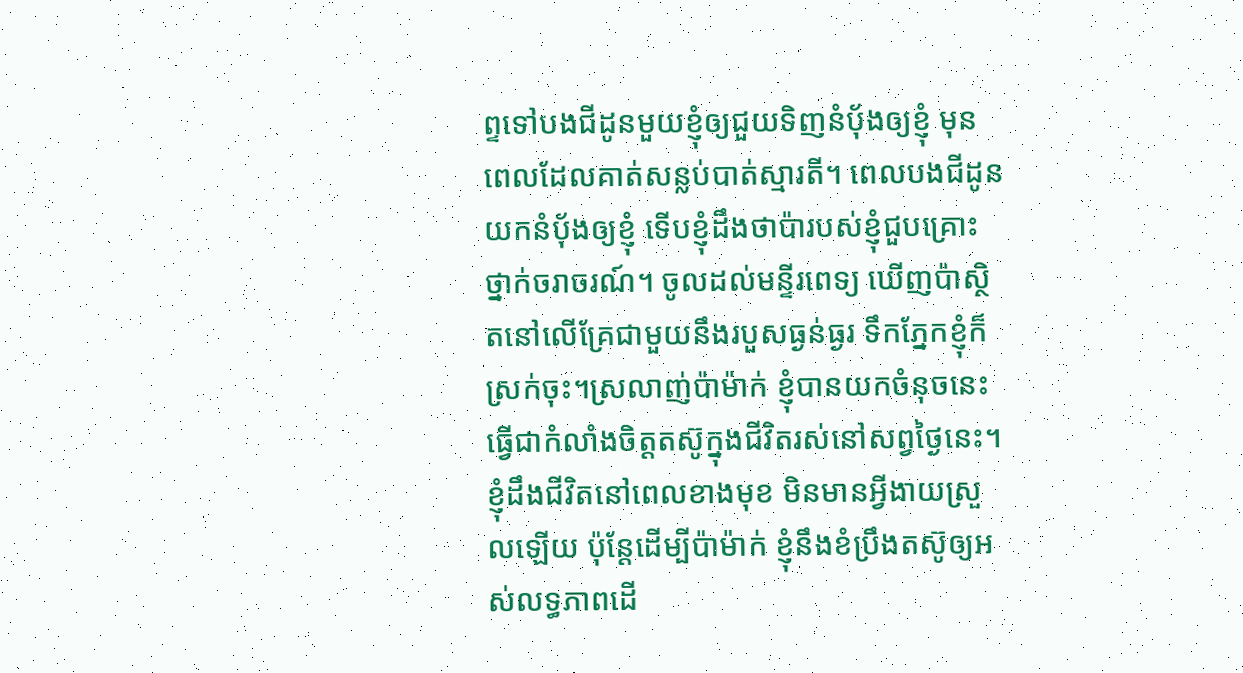ព្ទទៅបងជីដូនមួយខ្ញុំឲ្យជួយទិញនំបុ័ងឲ្យខ្ញុំ មុនពេលដែលគាត់សន្លប់បាត់ស្មារតី។ ពេលបងជីដូនយកនំបុ័ងឲ្យខ្ញុំ ទើបខ្ញុំដឹងថាប៉ារបស់ខ្ញុំជួបគ្រោះថ្នាក់ចរាចរណ៍។ ចូលដល់មន្ទីរពេទ្យ ឃើញប៉ាស្ថិតនៅលើគ្រែជាមួយនឹងរបួសធ្ងន់ធ្ងរ ទឹកភ្នែកខ្ញុំក៏ស្រក់ចុះ។ស្រលាញ់ប៉ាម៉ាក់ ខ្ញុំបានយកចំនុចនេះធ្វើជាកំលាំងចិត្តតស៊ូក្នុងជីវិតរស់នៅសព្វថ្ងៃនេះ។ ខ្ញុំដឹងជីវិតនៅពេលខាងមុខ មិនមានអ្វីងាយស្រួលឡើយ ប៉ុន្តែដើម្បីប៉ាម៉ាក់ ខ្ញុំនឹងខំប្រឹងតស៊ូឲ្យអស់លទ្ធភាពដើ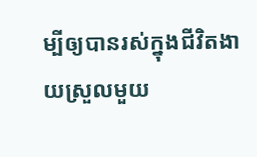ម្បីឲ្យបានរស់ក្នុងជីវិតងាយស្រួលមួយ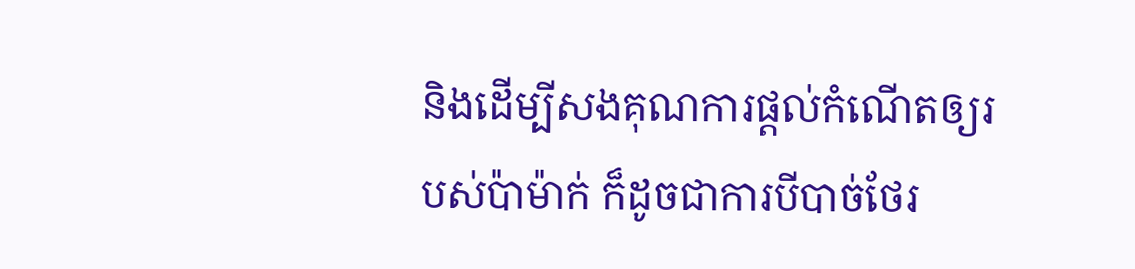និងដើម្បីសងគុណការផ្តល់កំណើតឲ្យរបស់ប៉ាម៉ាក់ ក៏ដូចជាការបីបាច់ថែរ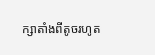ក្សាតាំងពីតូចរហូត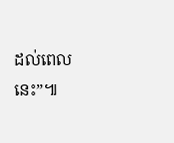ដល់ពេលនេះ”៕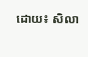ដោយ៖ សិលា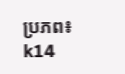ប្រភព៖ k14